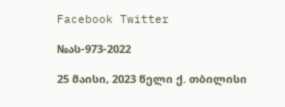Facebook Twitter

№ას-973-2022

25 მაისი, 2023 წელი ქ. თბილისი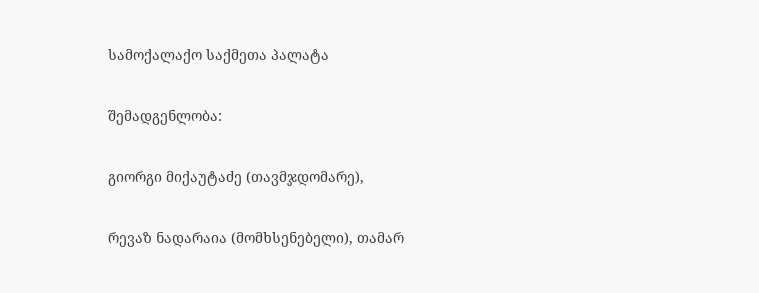სამოქალაქო საქმეთა პალატა

შემადგენლობა:

გიორგი მიქაუტაძე (თავმჯდომარე),

რევაზ ნადარაია (მომხსენებელი), თამარ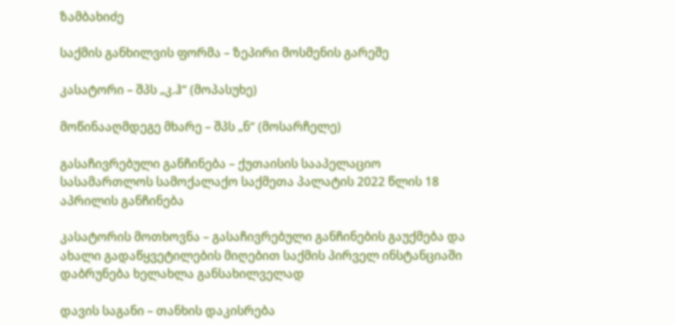ზამბახიძე

საქმის განხილვის ფორმა – ზეპირი მოსმენის გარეშე

კასატორი – შპს „კ.ჰ“ (მოპასუხე)

მოწინააღმდეგე მხარე – შპს „ნ“ (მოსარჩელე)

გასაჩივრებული განჩინება – ქუთაისის სააპელაციო სასამართლოს სამოქალაქო საქმეთა პალატის 2022 წლის 18 აპრილის განჩინება

კასატორის მოთხოვნა – გასაჩივრებული განჩინების გაუქმება და ახალი გადაწყვეტილების მიღებით საქმის პირველ ინსტანციაში დაბრუნება ხელახლა განსახილველად

დავის საგანი – თანხის დაკისრება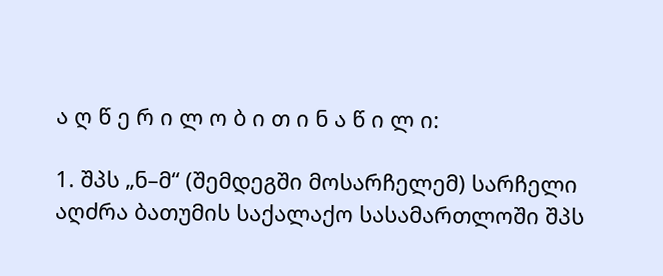ა ღ წ ე რ ი ლ ო ბ ი თ ი ნ ა წ ი ლ ი:

1. შპს „ნ–მ“ (შემდეგში მოსარჩელემ) სარჩელი აღძრა ბათუმის საქალაქო სასამართლოში შპს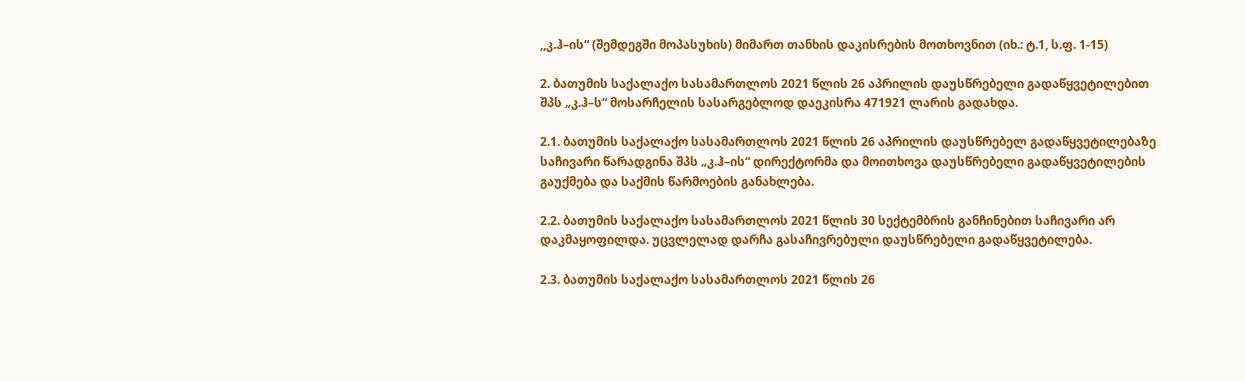,,კ.ჰ–ის“ (შემდეგში მოპასუხის) მიმართ თანხის დაკისრების მოთხოვნით (იხ.: ტ.1, ს.ფ. 1-15)

2. ბათუმის საქალაქო სასამართლოს 2021 წლის 26 აპრილის დაუსწრებელი გადაწყვეტილებით შპს „კ.ჰ–ს“ მოსარჩელის სასარგებლოდ დაეკისრა 471921 ლარის გადახდა.

2.1. ბათუმის საქალაქო სასამართლოს 2021 წლის 26 აპრილის დაუსწრებელ გადაწყვეტილებაზე საჩივარი წარადგინა შპს „კ.ჰ–ის“ დირექტორმა და მოითხოვა დაუსწრებელი გადაწყვეტილების გაუქმება და საქმის წარმოების განახლება.

2.2. ბათუმის საქალაქო სასამართლოს 2021 წლის 30 სექტემბრის განჩინებით საჩივარი არ დაკმაყოფილდა. უცვლელად დარჩა გასაჩივრებული დაუსწრებელი გადაწყვეტილება.

2.3. ბათუმის საქალაქო სასამართლოს 2021 წლის 26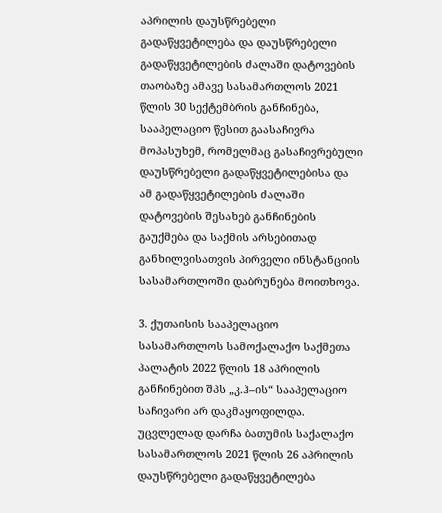აპრილის დაუსწრებელი გადაწყვეტილება და დაუსწრებელი გადაწყვეტილების ძალაში დატოვების თაობაზე ამავე სასამართლოს 2021 წლის 30 სექტემბრის განჩინება, სააპელაციო წესით გაასაჩივრა მოპასუხემ, რომელმაც გასაჩივრებული დაუსწრებელი გადაწყვეტილებისა და ამ გადაწყვეტილების ძალაში დატოვების შესახებ განჩინების გაუქმება და საქმის არსებითად განხილვისათვის პირველი ინსტანციის სასამართლოში დაბრუნება მოითხოვა.

3. ქუთაისის სააპელაციო სასამართლოს სამოქალაქო საქმეთა პალატის 2022 წლის 18 აპრილის განჩინებით შპს „კ.ჰ–ის“ სააპელაციო საჩივარი არ დაკმაყოფილდა. უცვლელად დარჩა ბათუმის საქალაქო სასამართლოს 2021 წლის 26 აპრილის დაუსწრებელი გადაწყვეტილება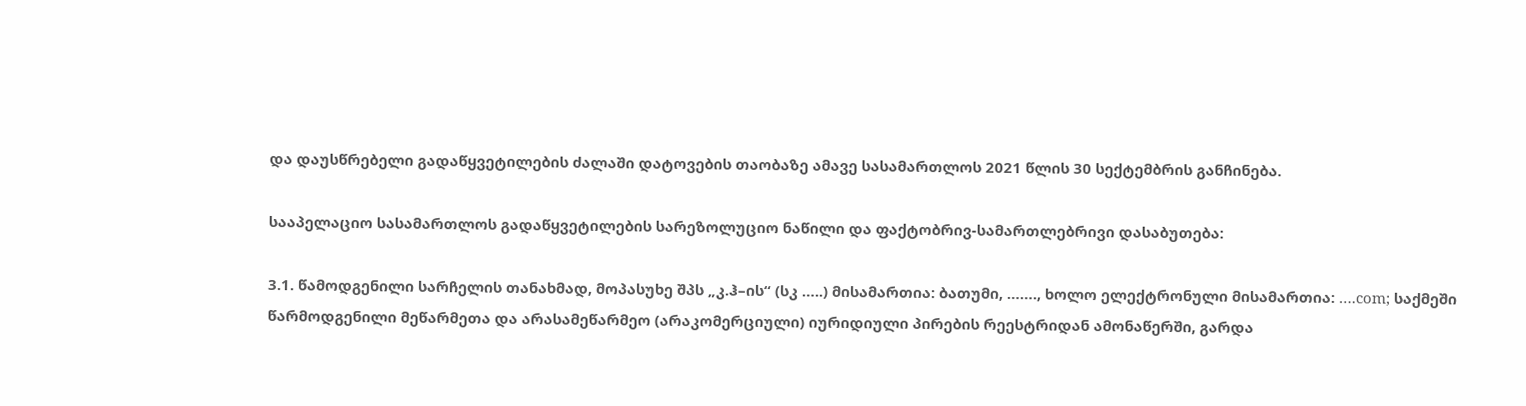და დაუსწრებელი გადაწყვეტილების ძალაში დატოვების თაობაზე ამავე სასამართლოს 2021 წლის 30 სექტემბრის განჩინება.

სააპელაციო სასამართლოს გადაწყვეტილების სარეზოლუციო ნაწილი და ფაქტობრივ-სამართლებრივი დასაბუთება:

3.1. წამოდგენილი სარჩელის თანახმად, მოპასუხე შპს „კ.ჰ–ის“ (სკ …..) მისამართია: ბათუმი, ……., ხოლო ელექტრონული მისამართია: ….com; საქმეში წარმოდგენილი მეწარმეთა და არასამეწარმეო (არაკომერციული) იურიდიული პირების რეესტრიდან ამონაწერში, გარდა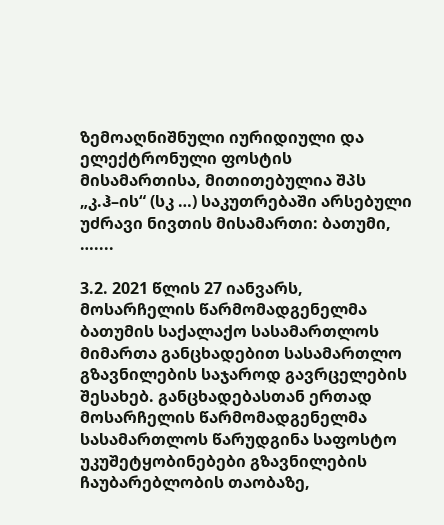ზემოაღნიშნული იურიდიული და ელექტრონული ფოსტის მისამართისა, მითითებულია შპს „კ.ჰ–ის“ (სკ …) საკუთრებაში არსებული უძრავი ნივთის მისამართი: ბათუმი, …....

3.2. 2021 წლის 27 იანვარს, მოსარჩელის წარმომადგენელმა ბათუმის საქალაქო სასამართლოს მიმართა განცხადებით სასამართლო გზავნილების საჯაროდ გავრცელების შესახებ. განცხადებასთან ერთად მოსარჩელის წარმომადგენელმა სასამართლოს წარუდგინა საფოსტო უკუშეტყობინებები გზავნილების ჩაუბარებლობის თაობაზე,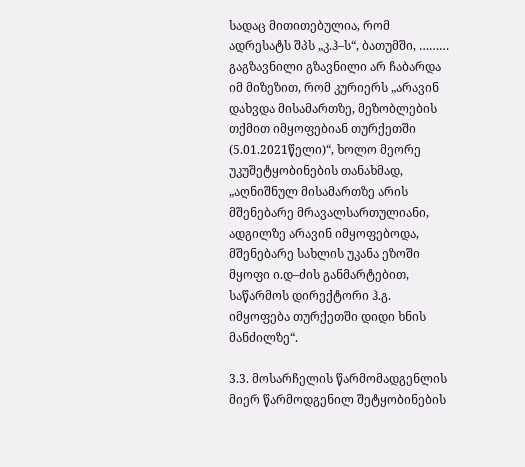სადაც მითითებულია, რომ ადრესატს შპს „კ.ჰ–ს“, ბათუმში, ……… გაგზავნილი გზავნილი არ ჩაბარდა იმ მიზეზით, რომ კურიერს „არავინ დახვდა მისამართზე, მეზობლების თქმით იმყოფებიან თურქეთში (5.01.2021წელი)“, ხოლო მეორე უკუშეტყობინების თანახმად, „აღნიშნულ მისამართზე არის მშენებარე მრავალსართულიანი, ადგილზე არავინ იმყოფებოდა, მშენებარე სახლის უკანა ეზოში მყოფი ი.დ–ძის განმარტებით, საწარმოს დირექტორი ჰ.გ. იმყოფება თურქეთში დიდი ხნის მანძილზე“.

3.3. მოსარჩელის წარმომადგენლის მიერ წარმოდგენილ შეტყობინების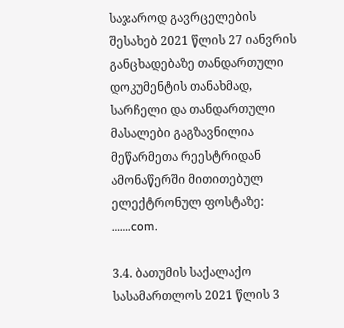საჯაროდ გავრცელების შესახებ 2021 წლის 27 იანვრის განცხადებაზე თანდართული დოკუმენტის თანახმად, სარჩელი და თანდართული მასალები გაგზავნილია მეწარმეთა რეესტრიდან ამონაწერში მითითებულ ელექტრონულ ფოსტაზე: …….com.

3.4. ბათუმის საქალაქო სასამართლოს 2021 წლის 3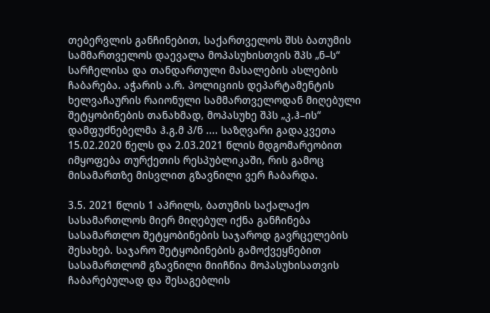თებერვლის განჩინებით, საქართველოს შსს ბათუმის სამმართველოს დაევალა მოპასუხისთვის შპს „ნ–ს“ სარჩელისა და თანდართული მასალების ასლების ჩაბარება. აჭარის ა.რ. პოლიციის დეპარტამენტის ხელვაჩაურის რაიონული სამმართველოდან მიღებული შეტყობინების თანახმად, მოპასუხე შპს „კ.ჰ–ის“ დამფუძნებელმა ჰ.გ.მ პ/ნ .... საზღვარი გადაკვეთა 15.02.2020 წელს და 2.03.2021 წლის მდგომარეობით იმყოფება თურქეთის რესპუბლიკაში, რის გამოც მისამართზე მისვლით გზავნილი ვერ ჩაბარდა.

3.5. 2021 წლის 1 აპრილს, ბათუმის საქალაქო სასამართლოს მიერ მიღებულ იქნა განჩინება სასამართლო შეტყობინების საჯაროდ გავრცელების შესახებ. საჯარო შეტყობინების გამოქვეყნებით სასამართლომ გზავნილი მიიჩნია მოპასუხისათვის ჩაბარებულად და შესაგებლის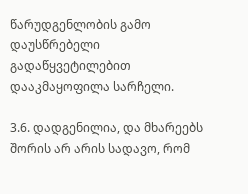წარუდგენლობის გამო დაუსწრებელი გადაწყვეტილებით დააკმაყოფილა სარჩელი.

3.6. დადგენილია, და მხარეებს შორის არ არის სადავო, რომ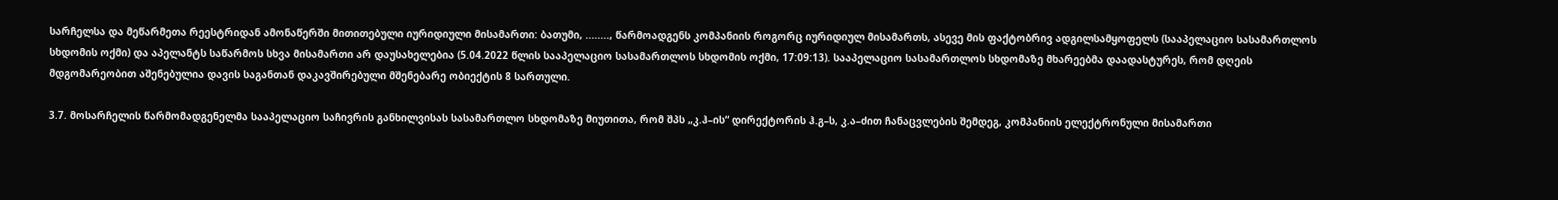სარჩელსა და მეწარმეთა რეესტრიდან ამონაწერში მითითებული იურიდიული მისამართი: ბათუმი, ........, წარმოადგენს კომპანიის როგორც იურიდიულ მისამართს, ასევე მის ფაქტობრივ ადგილსამყოფელს (სააპელაციო სასამართლოს სხდომის ოქმი) და აპელანტს საწარმოს სხვა მისამართი არ დაუსახელებია (5.04.2022 წლის სააპელაციო სასამართლოს სხდომის ოქმი, 17:09:13). სააპელაციო სასამართლოს სხდომაზე მხარეებმა დაადასტურეს, რომ დღეის მდგომარეობით აშენებულია დავის საგანთან დაკავშირებული მშენებარე ობიექტის 8 სართული.

3.7. მოსარჩელის წარმომადგენელმა სააპელაციო საჩივრის განხილვისას სასამართლო სხდომაზე მიუთითა, რომ შპს „კ.ჰ–ის“ დირექტორის ჰ.გ–ს, კ.ა–ძით ჩანაცვლების შემდეგ, კომპანიის ელექტრონული მისამართი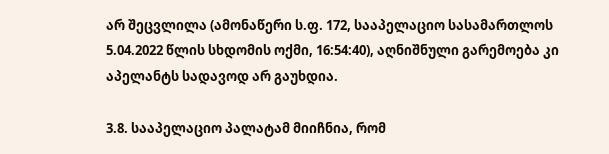არ შეცვლილა (ამონაწერი ს.ფ. 172, სააპელაციო სასამართლოს 5.04.2022 წლის სხდომის ოქმი, 16:54:40), აღნიშნული გარემოება კი აპელანტს სადავოდ არ გაუხდია.

3.8. სააპელაციო პალატამ მიიჩნია, რომ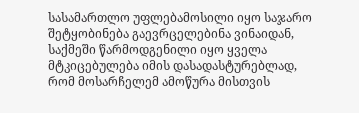სასამართლო უფლებამოსილი იყო საჯარო შეტყობინება გაევრცელებინა ვინაიდან, საქმეში წარმოდგენილი იყო ყველა მტკიცებულება იმის დასადასტურებლად, რომ მოსარჩელემ ამოწურა მისთვის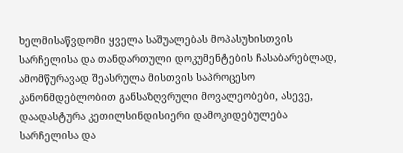ხელმისაწვდომი ყველა საშუალებას მოპასუხისთვის სარჩელისა და თანდართული დოკუმენტების ჩასაბარებლად, ამომწურავად შეასრულა მისთვის საპროცესო კანონმდებლობით განსაზღვრული მოვალეობები, ასევე, დაადასტურა კეთილსინდისიერი დამოკიდებულება სარჩელისა და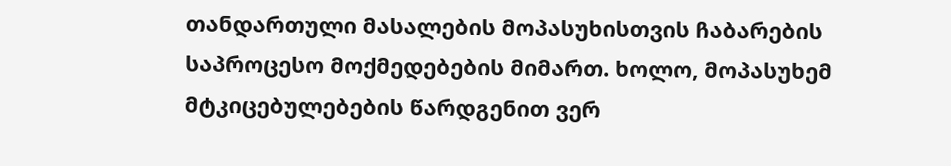თანდართული მასალების მოპასუხისთვის ჩაბარების საპროცესო მოქმედებების მიმართ. ხოლო, მოპასუხემ მტკიცებულებების წარდგენით ვერ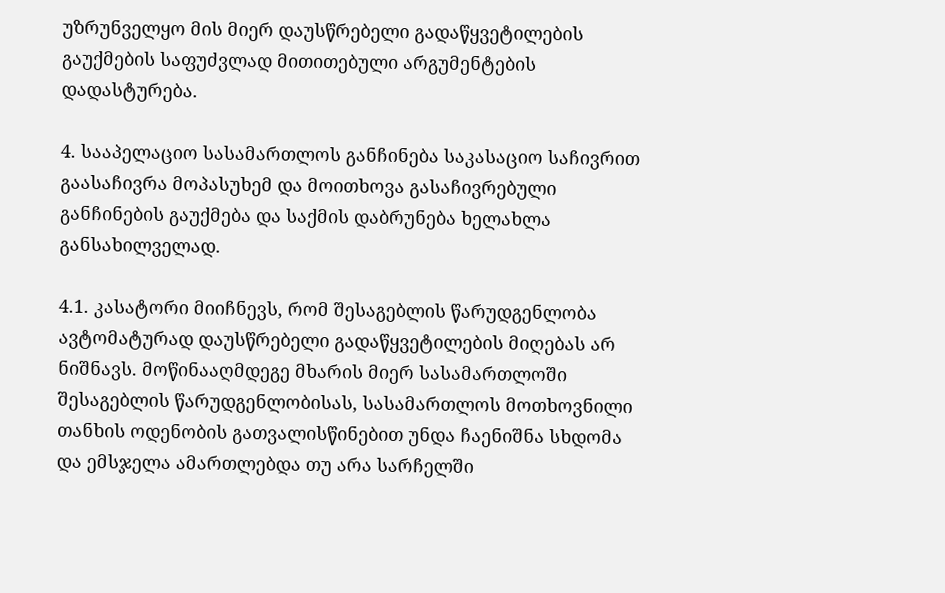უზრუნველყო მის მიერ დაუსწრებელი გადაწყვეტილების გაუქმების საფუძვლად მითითებული არგუმენტების დადასტურება.

4. სააპელაციო სასამართლოს განჩინება საკასაციო საჩივრით გაასაჩივრა მოპასუხემ და მოითხოვა გასაჩივრებული განჩინების გაუქმება და საქმის დაბრუნება ხელახლა განსახილველად.

4.1. კასატორი მიიჩნევს, რომ შესაგებლის წარუდგენლობა ავტომატურად დაუსწრებელი გადაწყვეტილების მიღებას არ ნიშნავს. მოწინააღმდეგე მხარის მიერ სასამართლოში შესაგებლის წარუდგენლობისას, სასამართლოს მოთხოვნილი თანხის ოდენობის გათვალისწინებით უნდა ჩაენიშნა სხდომა და ემსჯელა ამართლებდა თუ არა სარჩელში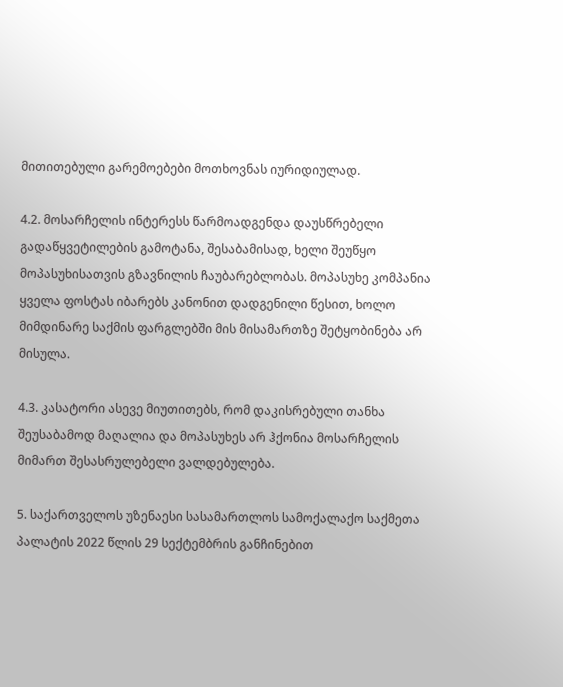მითითებული გარემოებები მოთხოვნას იურიდიულად.

4.2. მოსარჩელის ინტერესს წარმოადგენდა დაუსწრებელი გადაწყვეტილების გამოტანა, შესაბამისად, ხელი შეუწყო მოპასუხისათვის გზავნილის ჩაუბარებლობას. მოპასუხე კომპანია ყველა ფოსტას იბარებს კანონით დადგენილი წესით, ხოლო მიმდინარე საქმის ფარგლებში მის მისამართზე შეტყობინება არ მისულა.

4.3. კასატორი ასევე მიუთითებს, რომ დაკისრებული თანხა შეუსაბამოდ მაღალია და მოპასუხეს არ ჰქონია მოსარჩელის მიმართ შესასრულებელი ვალდებულება.

5. საქართველოს უზენაესი სასამართლოს სამოქალაქო საქმეთა პალატის 2022 წლის 29 სექტემბრის განჩინებით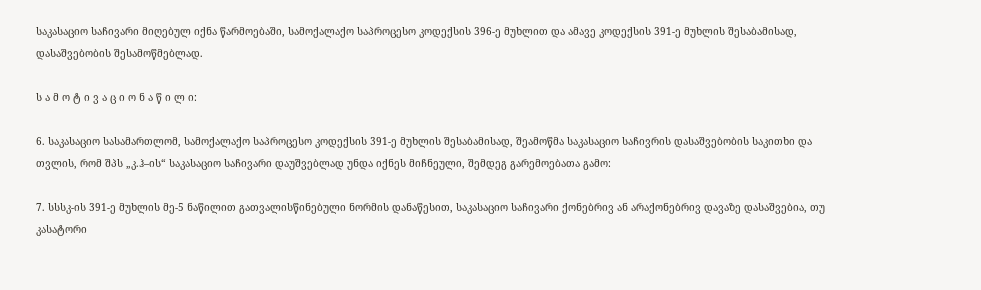საკასაციო საჩივარი მიღებულ იქნა წარმოებაში, სამოქალაქო საპროცესო კოდექსის 396-ე მუხლით და ამავე კოდექსის 391-ე მუხლის შესაბამისად, დასაშვებობის შესამოწმებლად.

ს ა მ ო ტ ი ვ ა ც ი ო ნ ა წ ი ლ ი:

6. საკასაციო სასამართლომ, სამოქალაქო საპროცესო კოდექსის 391-ე მუხლის შესაბამისად, შეამოწმა საკასაციო საჩივრის დასაშვებობის საკითხი და თვლის, რომ შპს „კ.ჰ–ის“ საკასაციო საჩივარი დაუშვებლად უნდა იქნეს მიჩნეული, შემდეგ გარემოებათა გამო:

7. სსსკ-ის 391-ე მუხლის მე-5 ნაწილით გათვალისწინებული ნორმის დანაწესით, საკასაციო საჩივარი ქონებრივ ან არაქონებრივ დავაზე დასაშვებია, თუ კასატორი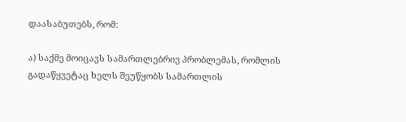დაასაბუთებს, რომ:

ა) საქმე მოიცავს სამართლებრივ პრობლემას, რომლის გადაწყვეტაც ხელს შეუწყობს სამართლის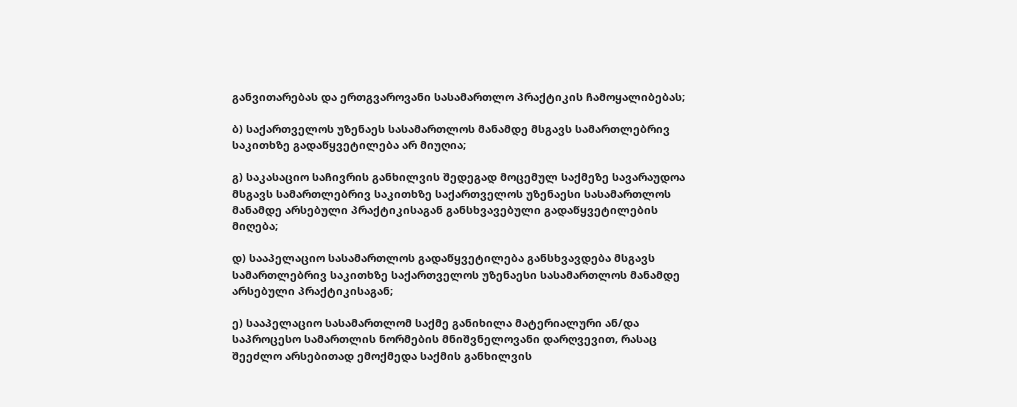განვითარებას და ერთგვაროვანი სასამართლო პრაქტიკის ჩამოყალიბებას;

ბ) საქართველოს უზენაეს სასამართლოს მანამდე მსგავს სამართლებრივ საკითხზე გადაწყვეტილება არ მიუღია;

გ) საკასაციო საჩივრის განხილვის შედეგად მოცემულ საქმეზე სავარაუდოა მსგავს სამართლებრივ საკითხზე საქართველოს უზენაესი სასამართლოს მანამდე არსებული პრაქტიკისაგან განსხვავებული გადაწყვეტილების მიღება;

დ) სააპელაციო სასამართლოს გადაწყვეტილება განსხვავდება მსგავს სამართლებრივ საკითხზე საქართველოს უზენაესი სასამართლოს მანამდე არსებული პრაქტიკისაგან;

ე) სააპელაციო სასამართლომ საქმე განიხილა მატერიალური ან/და საპროცესო სამართლის ნორმების მნიშვნელოვანი დარღვევით, რასაც შეეძლო არსებითად ემოქმედა საქმის განხილვის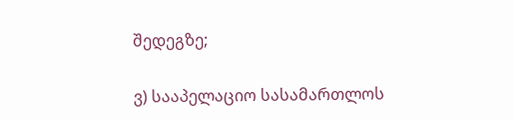შედეგზე;

ვ) სააპელაციო სასამართლოს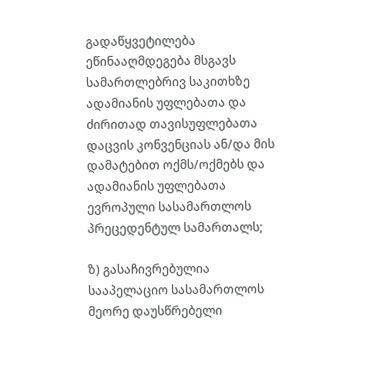გადაწყვეტილება ეწინააღმდეგება მსგავს სამართლებრივ საკითხზე ადამიანის უფლებათა და ძირითად თავისუფლებათა დაცვის კონვენციას ან/და მის დამატებით ოქმს/ოქმებს და ადამიანის უფლებათა ევროპული სასამართლოს პრეცედენტულ სამართალს;

ზ) გასაჩივრებულია სააპელაციო სასამართლოს მეორე დაუსწრებელი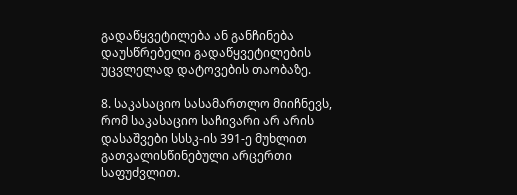გადაწყვეტილება ან განჩინება დაუსწრებელი გადაწყვეტილების უცვლელად დატოვების თაობაზე.

8. საკასაციო სასამართლო მიიჩნევს, რომ საკასაციო საჩივარი არ არის დასაშვები სსსკ-ის 391-ე მუხლით გათვალისწინებული არცერთი საფუძვლით.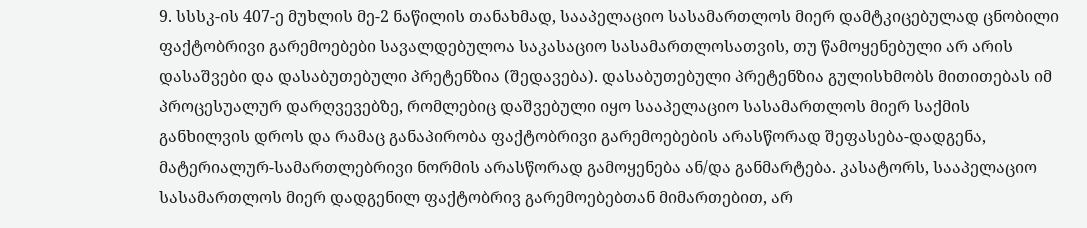9. სსსკ-ის 407-ე მუხლის მე-2 ნაწილის თანახმად, სააპელაციო სასამართლოს მიერ დამტკიცებულად ცნობილი ფაქტობრივი გარემოებები სავალდებულოა საკასაციო სასამართლოსათვის, თუ წამოყენებული არ არის დასაშვები და დასაბუთებული პრეტენზია (შედავება). დასაბუთებული პრეტენზია გულისხმობს მითითებას იმ პროცესუალურ დარღვევებზე, რომლებიც დაშვებული იყო სააპელაციო სასამართლოს მიერ საქმის განხილვის დროს და რამაც განაპირობა ფაქტობრივი გარემოებების არასწორად შეფასება-დადგენა, მატერიალურ-სამართლებრივი ნორმის არასწორად გამოყენება ან/და განმარტება. კასატორს, სააპელაციო სასამართლოს მიერ დადგენილ ფაქტობრივ გარემოებებთან მიმართებით, არ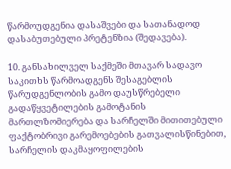წარმოუდგენია დასაშვები და სათანადოდ დასაბუთებული პრეტენზია (შედავება).

10. განსახილველ საქმეში მთავარ სადავო საკითხს წარმოადგენს შესაგებლის წარუდგენლობის გამო დაუსწრებელი გადაწყვეტილების გამოტანის მართლზომიერება და სარჩელში მითითებული ფაქტობრივი გარემოებების გათვალისწინებით, სარჩელის დაკმაყოფილების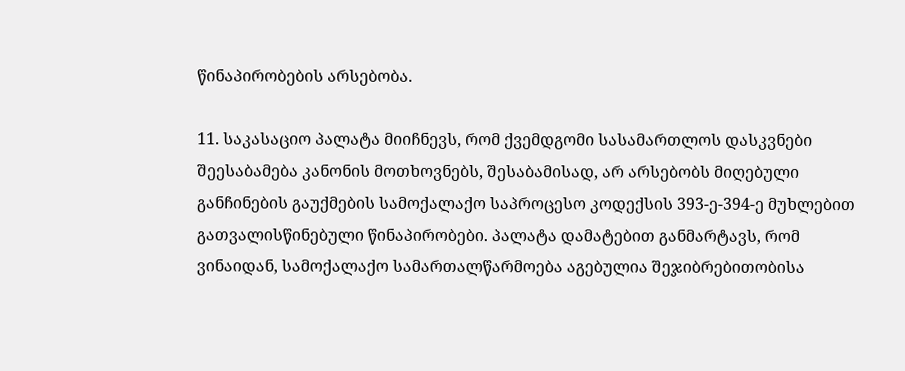წინაპირობების არსებობა.

11. საკასაციო პალატა მიიჩნევს, რომ ქვემდგომი სასამართლოს დასკვნები შეესაბამება კანონის მოთხოვნებს, შესაბამისად, არ არსებობს მიღებული განჩინების გაუქმების სამოქალაქო საპროცესო კოდექსის 393-ე-394-ე მუხლებით გათვალისწინებული წინაპირობები. პალატა დამატებით განმარტავს, რომ ვინაიდან, სამოქალაქო სამართალწარმოება აგებულია შეჯიბრებითობისა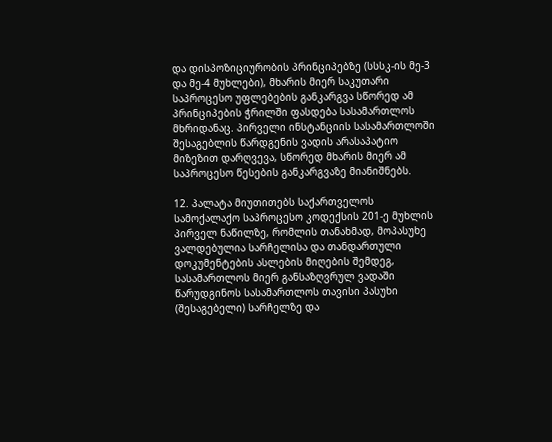და დისპოზიციურობის პრინციპებზე (სსსკ-ის მე-3 და მე-4 მუხლები), მხარის მიერ საკუთარი საპროცესო უფლებების განკარგვა სწორედ ამ პრინციპების ჭრილში ფასდება სასამართლოს მხრიდანაც. პირველი ინსტანციის სასამართლოში შესაგებლის წარდგენის ვადის არასაპატიო მიზეზით დარღვევა, სწორედ მხარის მიერ ამ საპროცესო წესების განკარგვაზე მიანიშნებს.

12. პალატა მიუთითებს საქართველოს სამოქალაქო საპროცესო კოდექსის 201-ე მუხლის პირველ ნაწილზე, რომლის თანახმად, მოპასუხე ვალდებულია სარჩელისა და თანდართული დოკუმენტების ასლების მიღების შემდეგ, სასამართლოს მიერ განსაზღვრულ ვადაში წარუდგინოს სასამართლოს თავისი პასუხი (შესაგებელი) სარჩელზე და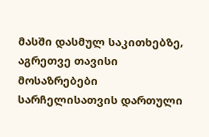მასში დასმულ საკითხებზე, აგრეთვე თავისი მოსაზრებები სარჩელისათვის დართული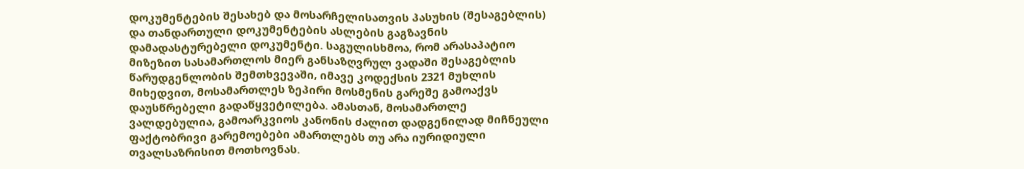დოკუმენტების შესახებ და მოსარჩელისათვის პასუხის (შესაგებლის) და თანდართული დოკუმენტების ასლების გაგზავნის დამადასტურებელი დოკუმენტი. საგულისხმოა, რომ არასაპატიო მიზეზით სასამართლოს მიერ განსაზღვრულ ვადაში შესაგებლის წარუდგენლობის შემთხვევაში, იმავე კოდექსის 2321 მუხლის მიხედვით, მოსამართლეს ზეპირი მოსმენის გარეშე გამოაქვს დაუსწრებელი გადაწყვეტილება. ამასთან, მოსამართლე ვალდებულია, გამოარკვიოს კანონის ძალით დადგენილად მიჩნეული ფაქტობრივი გარემოებები ამართლებს თუ არა იურიდიული თვალსაზრისით მოთხოვნას.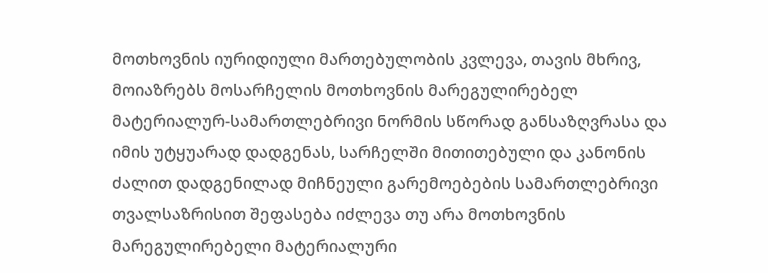მოთხოვნის იურიდიული მართებულობის კვლევა, თავის მხრივ, მოიაზრებს მოსარჩელის მოთხოვნის მარეგულირებელ მატერიალურ-სამართლებრივი ნორმის სწორად განსაზღვრასა და იმის უტყუარად დადგენას, სარჩელში მითითებული და კანონის ძალით დადგენილად მიჩნეული გარემოებების სამართლებრივი თვალსაზრისით შეფასება იძლევა თუ არა მოთხოვნის მარეგულირებელი მატერიალური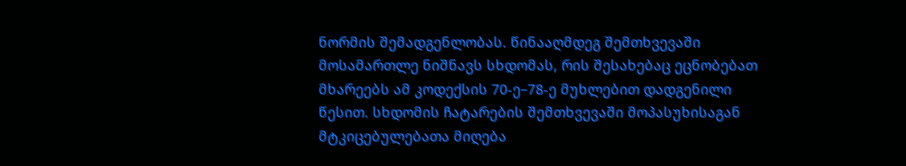ნორმის შემადგენლობას. წინააღმდეგ შემთხვევაში მოსამართლე ნიშნავს სხდომას, რის შესახებაც ეცნობებათ მხარეებს ამ კოდექსის 70-ე–78-ე მუხლებით დადგენილი წესით. სხდომის ჩატარების შემთხვევაში მოპასუხისაგან მტკიცებულებათა მიღება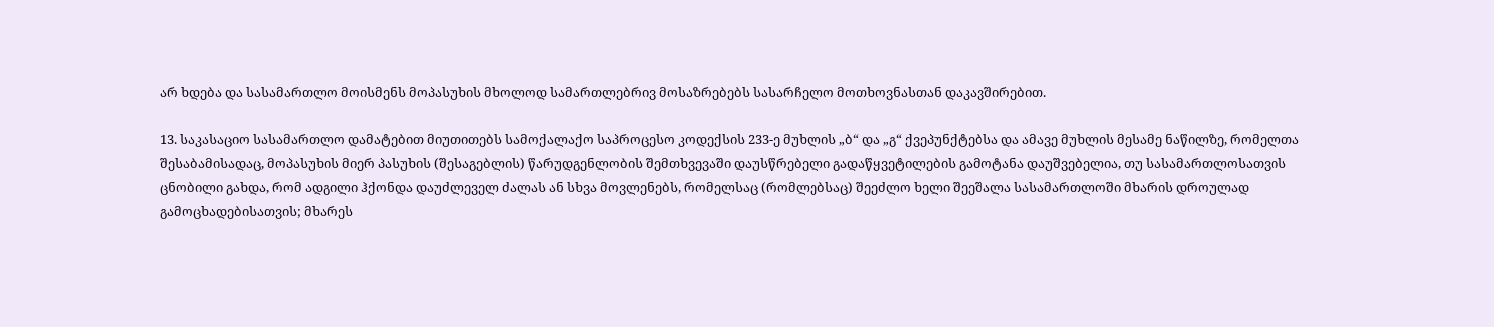არ ხდება და სასამართლო მოისმენს მოპასუხის მხოლოდ სამართლებრივ მოსაზრებებს სასარჩელო მოთხოვნასთან დაკავშირებით.

13. საკასაციო სასამართლო დამატებით მიუთითებს სამოქალაქო საპროცესო კოდექსის 233-ე მუხლის „ბ“ და „გ“ ქვეპუნქტებსა და ამავე მუხლის მესამე ნაწილზე, რომელთა შესაბამისადაც, მოპასუხის მიერ პასუხის (შესაგებლის) წარუდგენლობის შემთხვევაში დაუსწრებელი გადაწყვეტილების გამოტანა დაუშვებელია, თუ სასამართლოსათვის ცნობილი გახდა, რომ ადგილი ჰქონდა დაუძლეველ ძალას ან სხვა მოვლენებს, რომელსაც (რომლებსაც) შეეძლო ხელი შეეშალა სასამართლოში მხარის დროულად გამოცხადებისათვის; მხარეს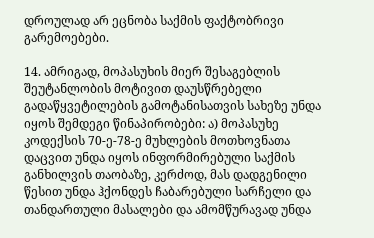დროულად არ ეცნობა საქმის ფაქტობრივი გარემოებები.

14. ამრიგად, მოპასუხის მიერ შესაგებლის შეუტანლობის მოტივით დაუსწრებელი გადაწყვეტილების გამოტანისათვის სახეზე უნდა იყოს შემდეგი წინაპირობები: ა) მოპასუხე კოდექსის 70-ე-78-ე მუხლების მოთხოვნათა დაცვით უნდა იყოს ინფორმირებული საქმის განხილვის თაობაზე, კერძოდ, მას დადგენილი წესით უნდა ჰქონდეს ჩაბარებული სარჩელი და თანდართული მასალები და ამომწურავად უნდა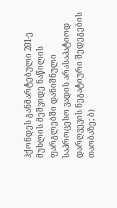ჰქონდეს განმარტებული 201-ე მუხლის მეშვიდე ნაწილის ფარგლებში დანიშნული საპროცესო ვადის არასაპატიოდ დარღვევის ნეგატიური შედეგების თაობაზე; ბ)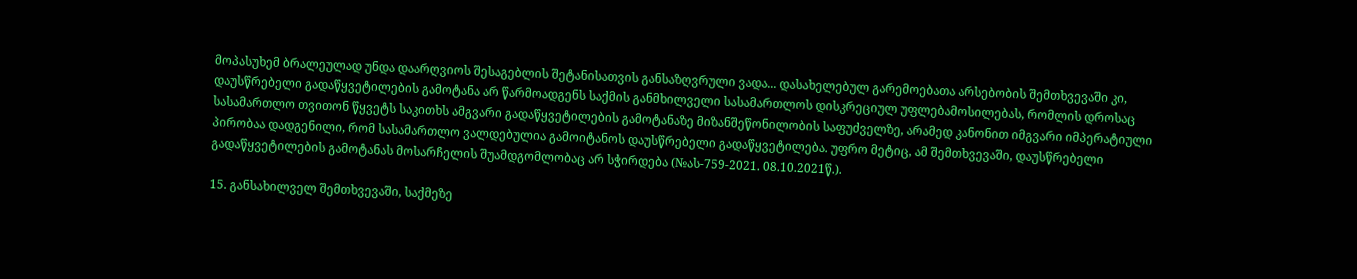მოპასუხემ ბრალეულად უნდა დაარღვიოს შესაგებლის შეტანისათვის განსაზღვრული ვადა... დასახელებულ გარემოებათა არსებობის შემთხვევაში კი, დაუსწრებელი გადაწყვეტილების გამოტანა არ წარმოადგენს საქმის განმხილველი სასამართლოს დისკრეციულ უფლებამოსილებას, რომლის დროსაც სასამართლო თვითონ წყვეტს საკითხს ამგვარი გადაწყვეტილების გამოტანაზე მიზანშეწონილობის საფუძველზე, არამედ კანონით იმგვარი იმპერატიული პირობაა დადგენილი, რომ სასამართლო ვალდებულია გამოიტანოს დაუსწრებელი გადაწყვეტილება. უფრო მეტიც, ამ შემთხვევაში, დაუსწრებელი გადაწყვეტილების გამოტანას მოსარჩელის შუამდგომლობაც არ სჭირდება (№ას-759-2021. 08.10.2021წ.).

15. განსახილველ შემთხვევაში, საქმეზე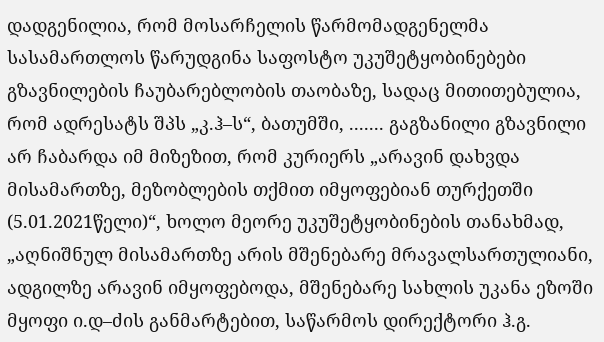დადგენილია, რომ მოსარჩელის წარმომადგენელმა სასამართლოს წარუდგინა საფოსტო უკუშეტყობინებები გზავნილების ჩაუბარებლობის თაობაზე, სადაც მითითებულია, რომ ადრესატს შპს „კ.ჰ–ს“, ბათუმში, ....... გაგზანილი გზავნილი არ ჩაბარდა იმ მიზეზით, რომ კურიერს „არავინ დახვდა მისამართზე, მეზობლების თქმით იმყოფებიან თურქეთში (5.01.2021წელი)“, ხოლო მეორე უკუშეტყობინების თანახმად, „აღნიშნულ მისამართზე არის მშენებარე მრავალსართულიანი, ადგილზე არავინ იმყოფებოდა, მშენებარე სახლის უკანა ეზოში მყოფი ი.დ–ძის განმარტებით, საწარმოს დირექტორი ჰ.გ.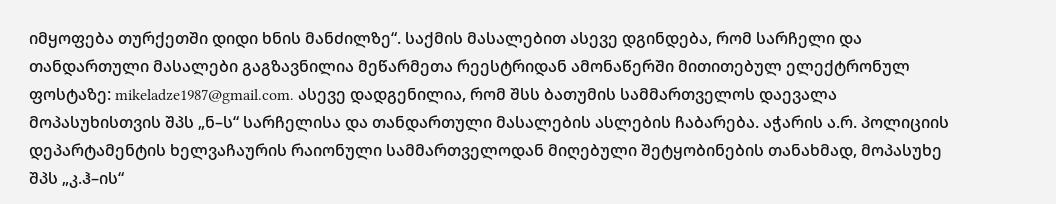იმყოფება თურქეთში დიდი ხნის მანძილზე“. საქმის მასალებით ასევე დგინდება, რომ სარჩელი და თანდართული მასალები გაგზავნილია მეწარმეთა რეესტრიდან ამონაწერში მითითებულ ელექტრონულ ფოსტაზე: mikeladze1987@gmail.com. ასევე დადგენილია, რომ შსს ბათუმის სამმართველოს დაევალა მოპასუხისთვის შპს „ნ–ს“ სარჩელისა და თანდართული მასალების ასლების ჩაბარება. აჭარის ა.რ. პოლიციის დეპარტამენტის ხელვაჩაურის რაიონული სამმართველოდან მიღებული შეტყობინების თანახმად, მოპასუხე შპს „კ.ჰ–ის“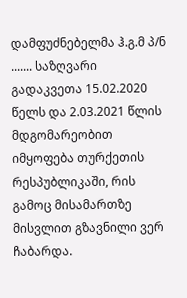დამფუძნებელმა ჰ.გ.მ პ/ნ ....... საზღვარი გადაკვეთა 15.02.2020 წელს და 2.03.2021 წლის მდგომარეობით იმყოფება თურქეთის რესპუბლიკაში, რის გამოც მისამართზე მისვლით გზავნილი ვერ ჩაბარდა.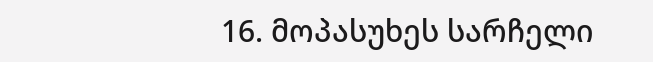16. მოპასუხეს სარჩელი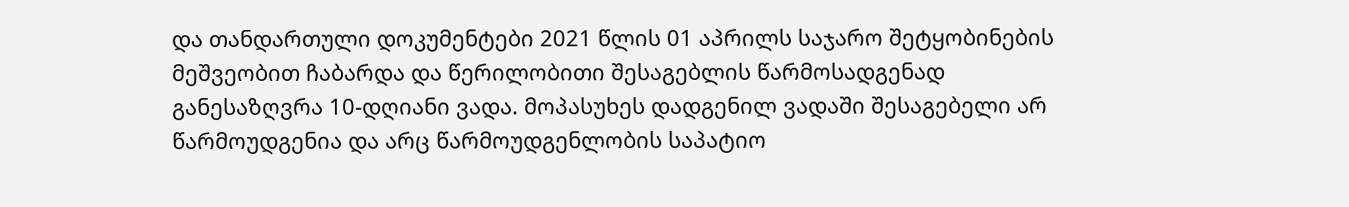და თანდართული დოკუმენტები 2021 წლის 01 აპრილს საჯარო შეტყობინების მეშვეობით ჩაბარდა და წერილობითი შესაგებლის წარმოსადგენად განესაზღვრა 10-დღიანი ვადა. მოპასუხეს დადგენილ ვადაში შესაგებელი არ წარმოუდგენია და არც წარმოუდგენლობის საპატიო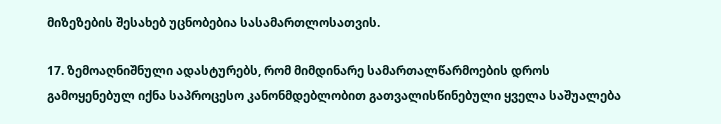მიზეზების შესახებ უცნობებია სასამართლოსათვის.

17. ზემოაღნიშნული ადასტურებს, რომ მიმდინარე სამართალწარმოების დროს გამოყენებულ იქნა საპროცესო კანონმდებლობით გათვალისწინებული ყველა საშუალება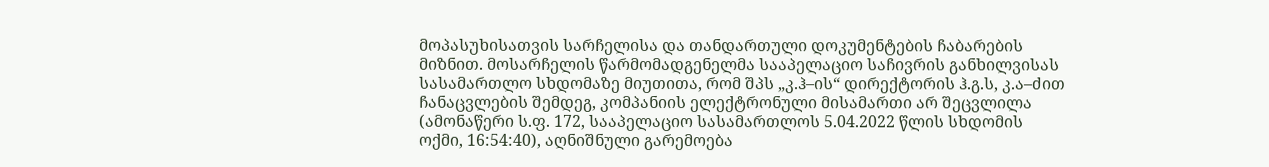მოპასუხისათვის სარჩელისა და თანდართული დოკუმენტების ჩაბარების მიზნით. მოსარჩელის წარმომადგენელმა სააპელაციო საჩივრის განხილვისას სასამართლო სხდომაზე მიუთითა, რომ შპს „კ.ჰ–ის“ დირექტორის ჰ.გ.ს, კ.ა–ძით ჩანაცვლების შემდეგ, კომპანიის ელექტრონული მისამართი არ შეცვლილა (ამონაწერი ს.ფ. 172, სააპელაციო სასამართლოს 5.04.2022 წლის სხდომის ოქმი, 16:54:40), აღნიშნული გარემოება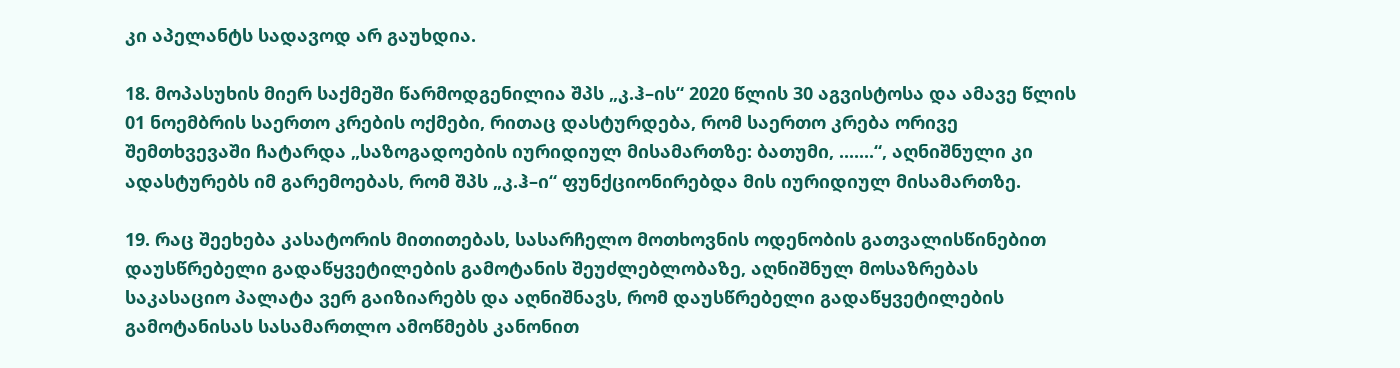კი აპელანტს სადავოდ არ გაუხდია.

18. მოპასუხის მიერ საქმეში წარმოდგენილია შპს „კ.ჰ–ის“ 2020 წლის 30 აგვისტოსა და ამავე წლის 01 ნოემბრის საერთო კრების ოქმები, რითაც დასტურდება, რომ საერთო კრება ორივე შემთხვევაში ჩატარდა „საზოგადოების იურიდიულ მისამართზე: ბათუმი, .......“, აღნიშნული კი ადასტურებს იმ გარემოებას, რომ შპს „კ.ჰ–ი“ ფუნქციონირებდა მის იურიდიულ მისამართზე.

19. რაც შეეხება კასატორის მითითებას, სასარჩელო მოთხოვნის ოდენობის გათვალისწინებით დაუსწრებელი გადაწყვეტილების გამოტანის შეუძლებლობაზე, აღნიშნულ მოსაზრებას საკასაციო პალატა ვერ გაიზიარებს და აღნიშნავს, რომ დაუსწრებელი გადაწყვეტილების გამოტანისას სასამართლო ამოწმებს კანონით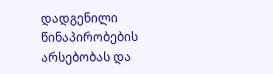დადგენილი წინაპირობების არსებობას და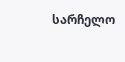სარჩელო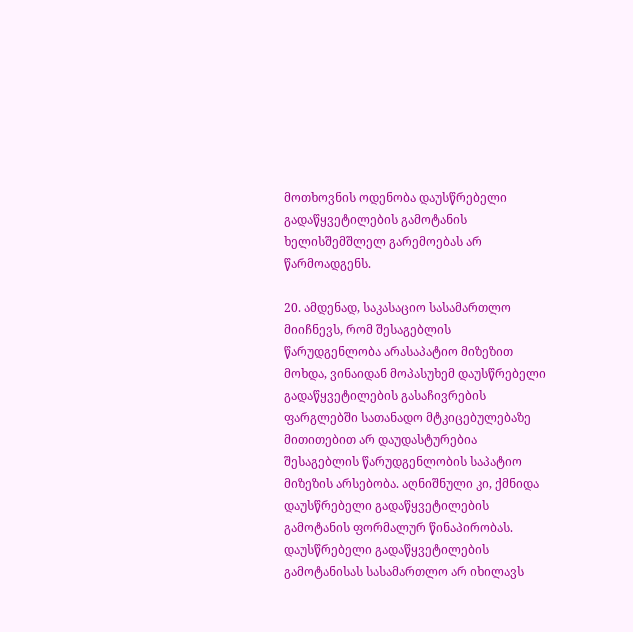მოთხოვნის ოდენობა დაუსწრებელი გადაწყვეტილების გამოტანის ხელისშემშლელ გარემოებას არ წარმოადგენს.

20. ამდენად, საკასაციო სასამართლო მიიჩნევს, რომ შესაგებლის წარუდგენლობა არასაპატიო მიზეზით მოხდა, ვინაიდან მოპასუხემ დაუსწრებელი გადაწყვეტილების გასაჩივრების ფარგლებში სათანადო მტკიცებულებაზე მითითებით არ დაუდასტურებია შესაგებლის წარუდგენლობის საპატიო მიზეზის არსებობა. აღნიშნული კი, ქმნიდა დაუსწრებელი გადაწყვეტილების გამოტანის ფორმალურ წინაპირობას. დაუსწრებელი გადაწყვეტილების გამოტანისას სასამართლო არ იხილავს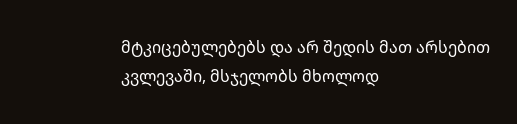მტკიცებულებებს და არ შედის მათ არსებით კვლევაში, მსჯელობს მხოლოდ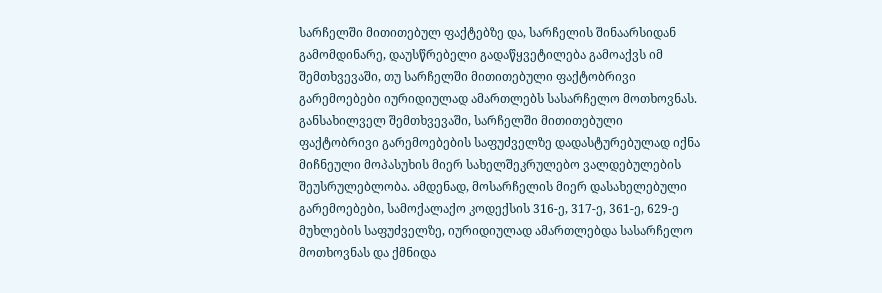სარჩელში მითითებულ ფაქტებზე და, სარჩელის შინაარსიდან გამომდინარე, დაუსწრებელი გადაწყვეტილება გამოაქვს იმ შემთხვევაში, თუ სარჩელში მითითებული ფაქტობრივი გარემოებები იურიდიულად ამართლებს სასარჩელო მოთხოვნას. განსახილველ შემთხვევაში, სარჩელში მითითებული ფაქტობრივი გარემოებების საფუძველზე დადასტურებულად იქნა მიჩნეული მოპასუხის მიერ სახელშეკრულებო ვალდებულების შეუსრულებლობა. ამდენად, მოსარჩელის მიერ დასახელებული გარემოებები, სამოქალაქო კოდექსის 316-ე, 317-ე, 361-ე, 629-ე მუხლების საფუძველზე, იურიდიულად ამართლებდა სასარჩელო მოთხოვნას და ქმნიდა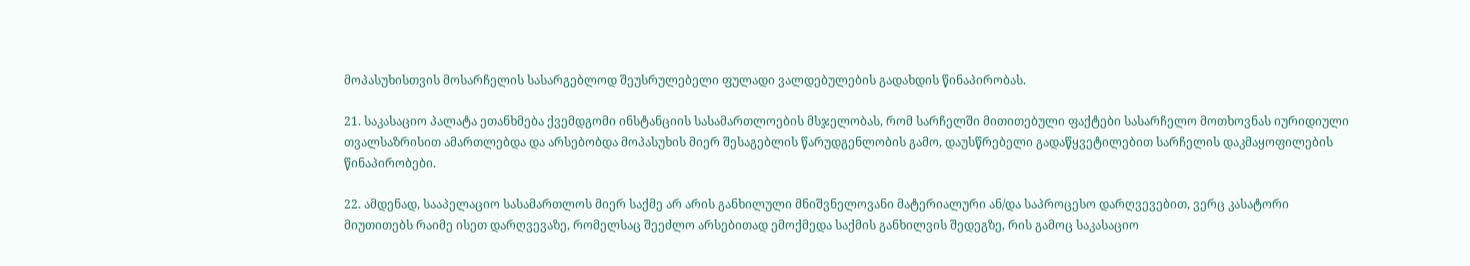მოპასუხისთვის მოსარჩელის სასარგებლოდ შეუსრულებელი ფულადი ვალდებულების გადახდის წინაპირობას.

21. საკასაციო პალატა ეთანხმება ქვემდგომი ინსტანციის სასამართლოების მსჯელობას, რომ სარჩელში მითითებული ფაქტები სასარჩელო მოთხოვნას იურიდიული თვალსაზრისით ამართლებდა და არსებობდა მოპასუხის მიერ შესაგებლის წარუდგენლობის გამო, დაუსწრებელი გადაწყვეტილებით სარჩელის დაკმაყოფილების წინაპირობები.

22. ამდენად, სააპელაციო სასამართლოს მიერ საქმე არ არის განხილული მნიშვნელოვანი მატერიალური ან/და საპროცესო დარღვევებით, ვერც კასატორი მიუთითებს რაიმე ისეთ დარღვევაზე, რომელსაც შეეძლო არსებითად ემოქმედა საქმის განხილვის შედეგზე, რის გამოც საკასაციო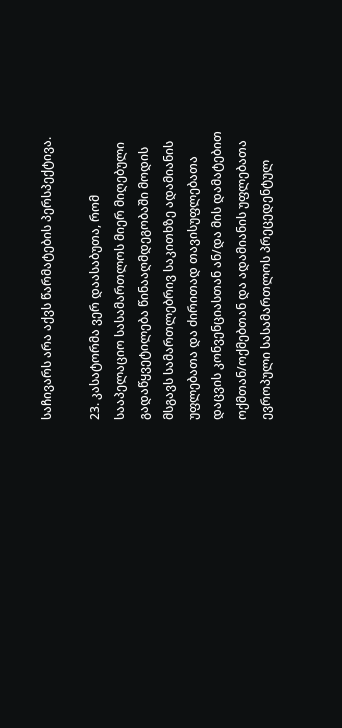საჩივარს არა აქვს წარმატების პერსპექტივა.

23. კასატორმა ვერ დაასაბუთა, რომ სააპელაციო სასამართლოს მიერ მიღებული გადაწყვეტილება წინააღმდეგობაში მოდის მსგავს სამართლებრივ საკითხზე ადამიანის უფლებათა და ძირითად თავისუფლებათა დაცვის კონვენციასთან ან/და მის დამატებით ოქმთან/ოქმებთან და ადამიანის უფლებათა ევროპული სასამართლოს პრეცედენტულ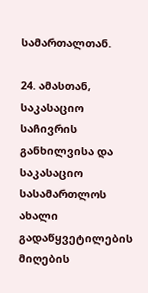სამართალთან.

24. ამასთან, საკასაციო საჩივრის განხილვისა და საკასაციო სასამართლოს ახალი გადაწყვეტილების მიღების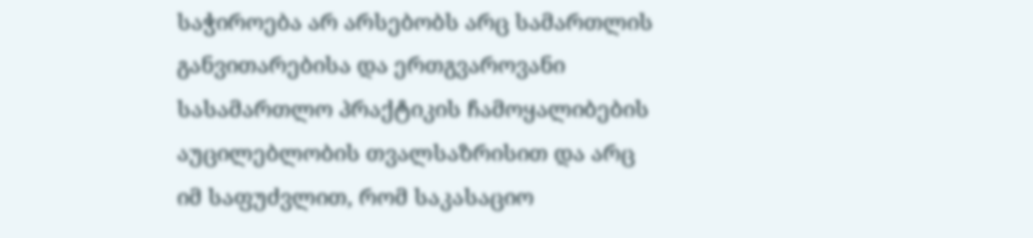საჭიროება არ არსებობს არც სამართლის განვითარებისა და ერთგვაროვანი სასამართლო პრაქტიკის ჩამოყალიბების აუცილებლობის თვალსაზრისით და არც იმ საფუძვლით, რომ საკასაციო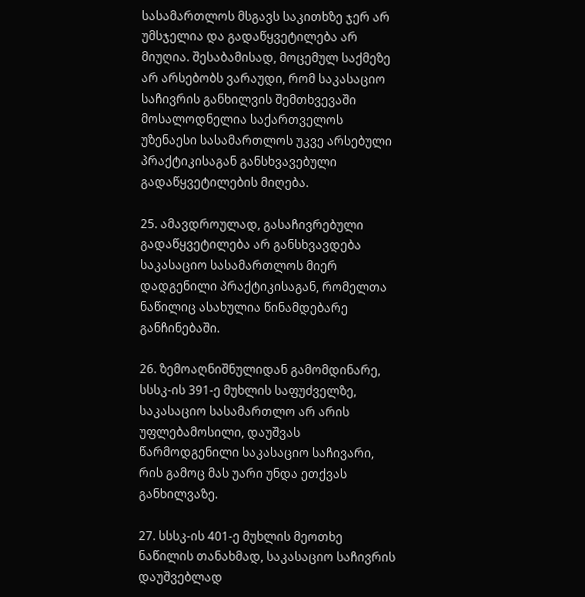სასამართლოს მსგავს საკითხზე ჯერ არ უმსჯელია და გადაწყვეტილება არ მიუღია. შესაბამისად, მოცემულ საქმეზე არ არსებობს ვარაუდი, რომ საკასაციო საჩივრის განხილვის შემთხვევაში მოსალოდნელია საქართველოს უზენაესი სასამართლოს უკვე არსებული პრაქტიკისაგან განსხვავებული გადაწყვეტილების მიღება.

25. ამავდროულად, გასაჩივრებული გადაწყვეტილება არ განსხვავდება საკასაციო სასამართლოს მიერ დადგენილი პრაქტიკისაგან, რომელთა ნაწილიც ასახულია წინამდებარე განჩინებაში.

26. ზემოაღნიშნულიდან გამომდინარე, სსსკ-ის 391-ე მუხლის საფუძველზე, საკასაციო სასამართლო არ არის უფლებამოსილი, დაუშვას წარმოდგენილი საკასაციო საჩივარი, რის გამოც მას უარი უნდა ეთქვას განხილვაზე.

27. სსსკ-ის 401-ე მუხლის მეოთხე ნაწილის თანახმად, საკასაციო საჩივრის დაუშვებლად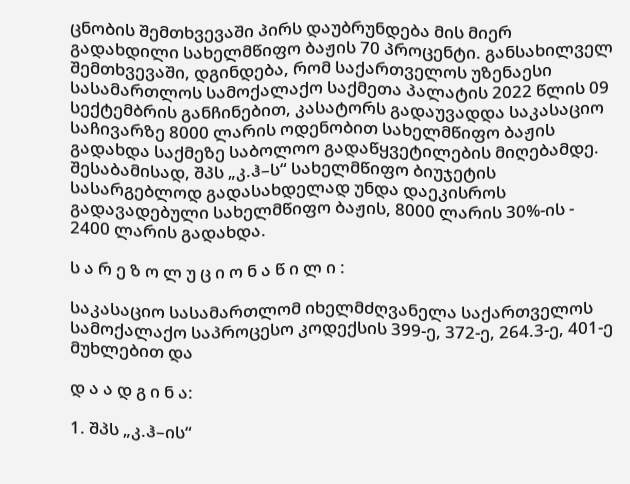ცნობის შემთხვევაში პირს დაუბრუნდება მის მიერ გადახდილი სახელმწიფო ბაჟის 70 პროცენტი. განსახილველ შემთხვევაში, დგინდება, რომ საქართველოს უზენაესი სასამართლოს სამოქალაქო საქმეთა პალატის 2022 წლის 09 სექტემბრის განჩინებით, კასატორს გადაუვადდა საკასაციო საჩივარზე 8000 ლარის ოდენობით სახელმწიფო ბაჟის გადახდა საქმეზე საბოლოო გადაწყვეტილების მიღებამდე. შესაბამისად, შპს „კ.ჰ–ს“ სახელმწიფო ბიუჯეტის სასარგებლოდ გადასახდელად უნდა დაეკისროს გადავადებული სახელმწიფო ბაჟის, 8000 ლარის 30%-ის - 2400 ლარის გადახდა.

ს ა რ ე ზ ო ლ უ ც ი ო ნ ა წ ი ლ ი :

საკასაციო სასამართლომ იხელმძღვანელა საქართველოს სამოქალაქო საპროცესო კოდექსის 399-ე, 372-ე, 264.3-ე, 401-ე მუხლებით და

დ ა ა დ გ ი ნ ა:

1. შპს „კ.ჰ–ის“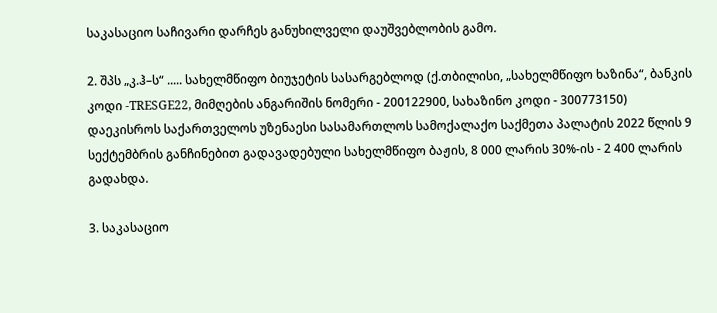საკასაციო საჩივარი დარჩეს განუხილველი დაუშვებლობის გამო.

2. შპს „კ.ჰ–ს“ ..... სახელმწიფო ბიუჯეტის სასარგებლოდ (ქ.თბილისი, „სახელმწიფო ხაზინა“, ბანკის კოდი -TRESGE22, მიმღების ანგარიშის ნომერი - 200122900, სახაზინო კოდი - 300773150) დაეკისროს საქართველოს უზენაესი სასამართლოს სამოქალაქო საქმეთა პალატის 2022 წლის 9 სექტემბრის განჩინებით გადავადებული სახელმწიფო ბაჟის, 8 000 ლარის 30%-ის - 2 400 ლარის გადახდა.

3. საკასაციო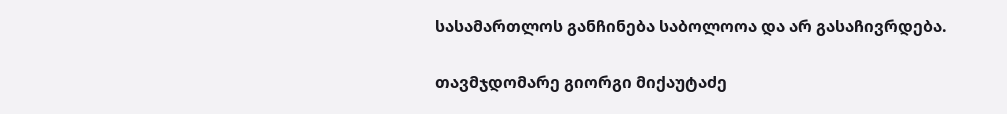სასამართლოს განჩინება საბოლოოა და არ გასაჩივრდება.

თავმჯდომარე გიორგი მიქაუტაძე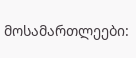მოსამართლეები: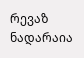რევაზ ნადარაია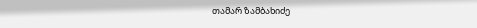თამარ ზამბახიძე